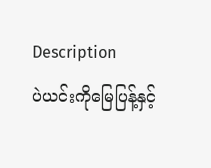Description
ပဲယင်းကိုမြေပြန့်နှင့်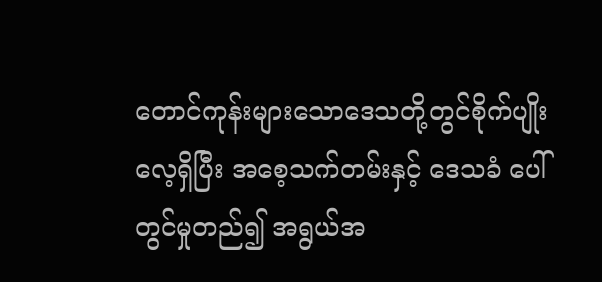တောင်ကုန်းများသောဒေသတို့တွင်စိုက်ပျိုးလေ့ရှိပြီး အစေ့သက်တမ်းနှင့် ဒေသခံ ပေါ်တွင်မှုတည်၍ အရွယ်အ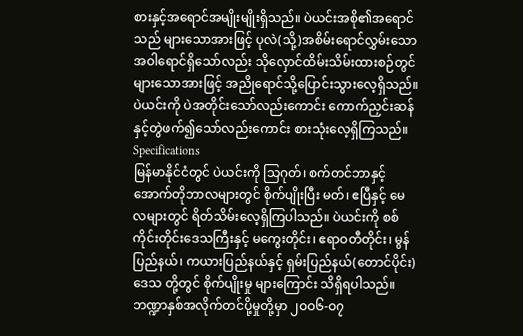စားနှင့်အရောင်အမျိုးမျိုးရှိသည်။ ပဲယင်းအစို၏အရောင်သည် များသောအားဖြင့် ပုလဲ(သို့)အစိမ်းရောင်လွှမ်းသော အဝါရောင်ရှိသော်လည်း သိုလှောင်ထိမ်းသိမ်းထားစဉ်တွင် များသောအားဖြင့် အညိုရောင်သို့ပြောင်းသွားလေ့ရှိသည်။ ပဲယင်းကို ပဲအတိုင်းသော်လည်းကောင်း ကောက်ညှင်းဆန်နှင့်တွဲဖက်၍သော်လည်းကောင်း စားသုံးလေ့ရှိကြသည်။
Specifications
မြန်မာနိုင်ငံတွင် ပဲယင်းကို သြဂုတ်၊ စက်တင်ဘာနှင့်အောက်တိုဘာလများတွင် စိုက်ပျိုးပြီး မတ်၊ ဧပြီနှင့် မေလများတွင် ရိတ်သိမ်းလေ့ရှိကြပါသည်။ ပဲယင်းကို စစ်ကိုင်းတိုင်းဒေသကြီးနှင့် မကွေးတိုင်း၊ ဧရာဝတီတိုင်း၊ မွန်ပြည်နယ်၊ ကယားပြည်နယ်နှင့် ရှမ်းပြည်နယ်(တောင်ပိုင်း)ဒေသ တို့တွင် စိုက်ပျိုးမှု များကြောင်း သိရှိရပါသည်။
ဘဏ္ဍာနှစ်အလိုက်တင်ပို့မှုတို့မှာ ၂ဝဝ၆-ဝ၇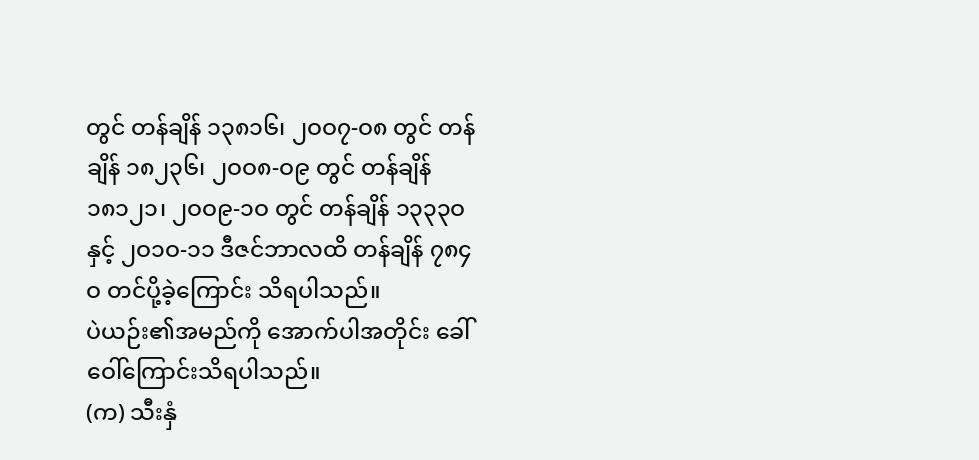တွင် တန်ချိန် ၁၃၈၁၆၊ ၂ဝဝ၇-ဝ၈ တွင် တန်ချိန် ၁၈၂၃၆၊ ၂ဝဝ၈-ဝ၉ တွင် တန်ချိန် ၁၈၁၂၁၊ ၂ဝဝ၉-၁ဝ တွင် တန်ချိန် ၁၃၃၃ဝ နှင့် ၂ဝ၁ဝ-၁၁ ဒီဇင်ဘာလထိ တန်ချိန် ၇၈၄ဝ တင်ပို့ခဲ့ကြောင်း သိရပါသည်။
ပဲယဉ်း၏အမည်ကို အောက်ပါအတိုင်း ခေါ်ဝေါ်ကြောင်းသိရပါသည်။
(က) သီးနှံ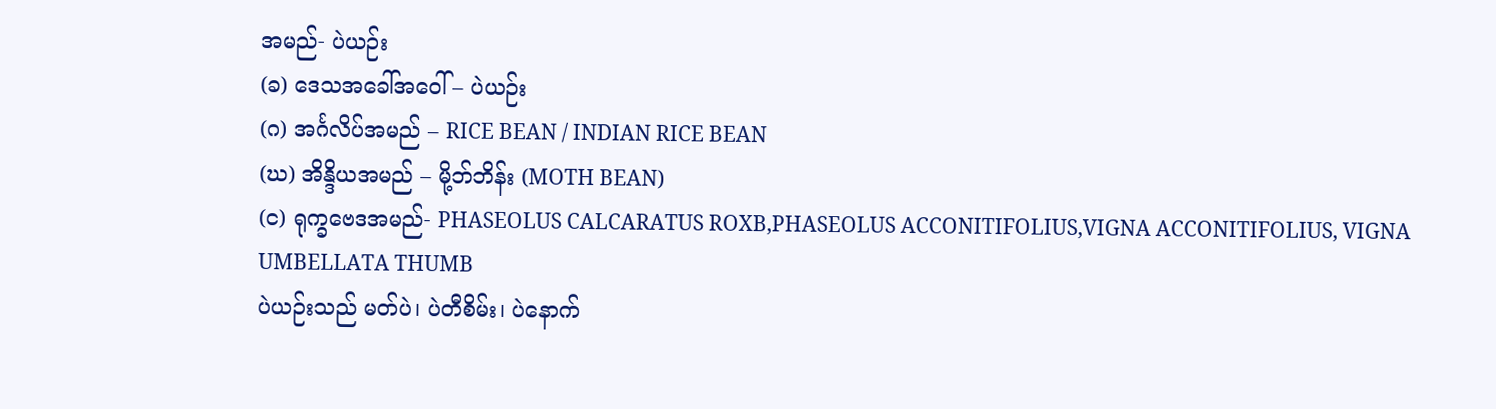အမည်- ပဲယဉ်း
(ခ) ဒေသအခေါ်အဝေါ် – ပဲယဉ်း
(ဂ) အင်္ဂလိပ်အမည် – RICE BEAN / INDIAN RICE BEAN
(ဃ) အိန္ဒိယအမည် – မို့ဘ်ဘိန်း (MOTH BEAN)
(င) ရုက္ခဗေဒအမည်- PHASEOLUS CALCARATUS ROXB,PHASEOLUS ACCONITIFOLIUS,VIGNA ACCONITIFOLIUS, VIGNA UMBELLATA THUMB
ပဲယဉ်းသည် မတ်ပဲ၊ ပဲတီစိမ်း၊ ပဲနောက်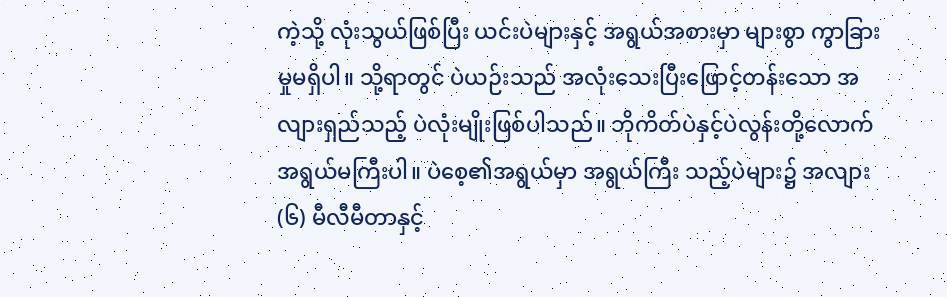ကဲ့သို့ လုံးသွယ်ဖြစ်ပြီး ယင်းပဲများနှင့် အရွယ်အစားမှာ များစွာ ကွာခြားမှုမရှိပါ။ သို့ရာတွင် ပဲယဉ်းသည် အလုံးသေးပြီးဖြောင့်တန်းသော အလျားရှည်သည့် ပဲလုံးမျိုးဖြစ်ပါသည်။ ဘိုကိတ်ပဲနှင့်ပဲလွန်းတို့လောက် အရွယ်မကြီးပါ။ ပဲစေ့၏အရွယ်မှာ အရွယ်ကြီး သည့်ပဲများ၌ အလျား (၆) မီလီမီတာနှင့်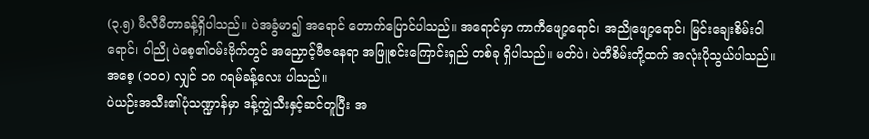(၃.၅) မီလီမီတာခန့်ရှိပါသည်။ ပဲအခွံမာ၍ အရောင် တောက်ပြောင်ပါသည်။ အရောင်မှာ ကာကီဖျော့ရောင်၊ အညိုဖျော့ရောင်၊ မြင်းချေးစိမ်းဝါရောင်၊ ဝါညို ပဲစေ့၏ဝမ်းဗိုက်တွင် အညှောင့်ဗီဇနေရာ အဖြူစင်းကြောင်းရှည် တစ်ခု ရှိပါသည်။ မတ်ပဲ၊ ပဲတီစိမ်းတို့ထက် အလုံးပိုသွယ်ပါသည်။ အစေ့ (၁ဝဝ) လျှင် ၁၈ ဂရမ်ခန့်လေး ပါသည်။
ပဲယဉ်းအသီး၏ပုံသဏ္ဍာန်မှာ ဒန့်ကျွဲသီးနှင့်ဆင်တူပြီး အ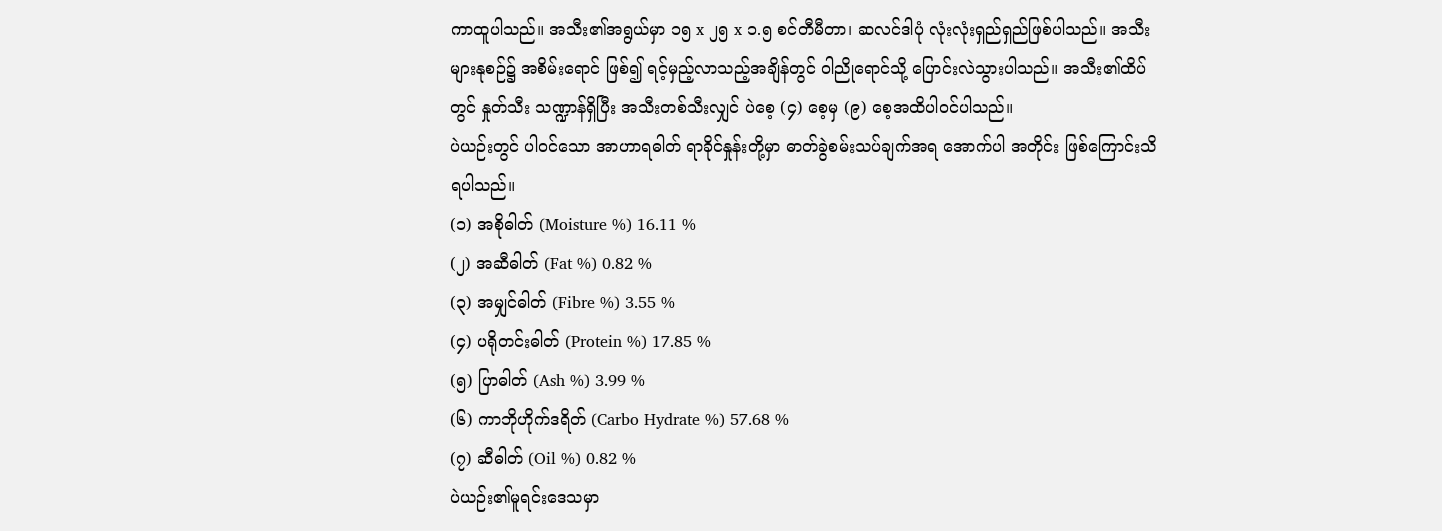ကာထူပါသည်။ အသီး၏အရွယ်မှာ ၁၅ x ၂၅ x ၁.၅ စင်တီမီတာ၊ ဆလင်ဒါပုံ လုံးလုံးရှည်ရှည်ဖြစ်ပါသည်။ အသီးများနုစဉ်၌ အစိမ်းရောင် ဖြစ်၍ ရင့်မှည့်လာသည့်အချိန်တွင် ဝါညိုရောင်သို့ ပြောင်းလဲသွားပါသည်။ အသီး၏ထိပ်တွင် နှုတ်သီး သဏ္ဍာန်ရှိပြီး အသီးတစ်သီးလျှင် ပဲစေ့ (၄) စေ့မှ (၉) စေ့အထိပါဝင်ပါသည်။
ပဲယဉ်းတွင် ပါဝင်သော အာဟာရဓါတ် ရာခိုင်နှုန်းတို့မှာ ဓာတ်ခွဲစမ်းသပ်ချက်အရ အောက်ပါ အတိုင်း ဖြစ်ကြောင်းသိရပါသည်။
(၁) အစိုဓါတ် (Moisture %) 16.11 %
(၂) အဆီဓါတ် (Fat %) 0.82 %
(၃) အမျှင်ဓါတ် (Fibre %) 3.55 %
(၄) ပရိုတင်းဓါတ် (Protein %) 17.85 %
(၅) ပြာဓါတ် (Ash %) 3.99 %
(၆) ကာဘိုဟိုက်ဒရိတ် (Carbo Hydrate %) 57.68 %
(၇) ဆီဓါတ် (Oil %) 0.82 %
ပဲယဉ်း၏မူရင်းဒေသမှာ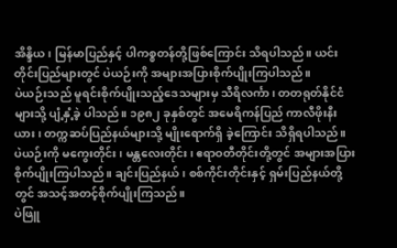အိန္ဒိယ၊ မြန်မာပြည်နှင့် ပါကစ္စတန်တို့ဖြစ်ကြောင်း သိရပါသည်။ ယင်း တိုင်းပြည်များတွင် ပဲယဉ်းကို အများအပြားစိုက်ပျိုးကြပါသည်။
ပဲယဉ်းသည် မူရင်းစိုက်ပျိုးသည့်ဒေသများမှ သီရိလင်္ကာ၊ တတရုတ်နိုင်ငံများသို့ ပျံ့နှံ့ခဲ့ ပါသည်။ ၁၉၈၂ ခုနှစ်တွင် အမေရိကန်ပြည် ကာလီဖိုးနီးယား၊ တက္ကဆပ်ပြည်နယ်များသို့ မျိုးရောက်ရှိ ခဲ့ကြောင်း သိရှိရပါသည်။
ပဲယဉ်းကို မကွေးတိုင်း၊ မန္တလေးတိုင်း၊ ဧရာဝတီတိုင်းတို့တွင် အများအပြားစိုက်ပျိုးကြပါသည်။ ချင်းပြည်နယ်၊ စစ်ကိုင်းတိုင်းနှင့် ရှမ်းပြည်နယ်တို့တွင် အသင့်အတင့်စိုက်ပျိုးကြသည်။
ပဲဖြူ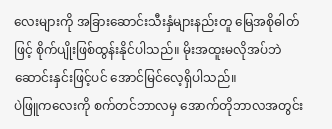လေးများကို အခြားဆောင်းသီးနှံများနည်းတူ မြေအစိုဓါတ်ဖြင့် စိုက်ပျိုးဖြစ်ထွန်းနိုင်ပါသည်။ မိုးအထူးမလိုအပ်ဘဲ ဆောင်းနှင်းဖြင့်ပင် အောင်မြင်လေ့ရှိပါသည်။
ပဲဖြူကလေးကို စက်တင်ဘာလမှ အောက်တိုဘာလအတွင်း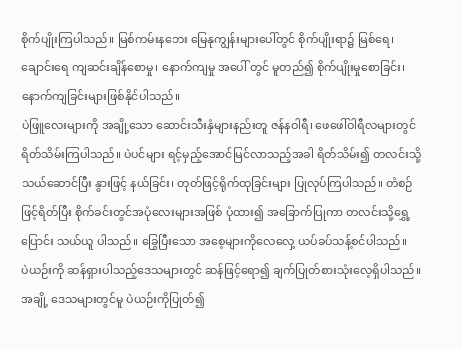စိုက်ပျိုးကြပါသည်။ မြစ်ကမ်းနဘေး မြေနုကျွန်းများပေါ်တွင် စိုက်ပျိုးရာ၌ မြစ်ရေ၊ ချောင်းရေ ကျဆင်းချိန်စောမှု၊ နောက်ကျမှု အပေါ် တွင် မူတည်၍ စိုက်ပျိုးမှုစောခြင်း၊ နောက်ကျခြင်းများဖြစ်နိုင်ပါသည်။
ပဲဖြူလေးများကို အချို့သော ဆောင်းသီးနှံများနည်းတူ ဇန်နဝါရီ၊ ဖေဖေါ်ဝါရီလများတွင် ရိတ်သိမ်းကြပါသည်။ ပဲပင်များ ရင့်မှည့်အောင်မြင်လာသည့်အခါ ရိတ်သိမ်း၍ တလင်းသို့ သယ်ဆောင်ပြီး နွားဖြင့် နယ်ခြင်း၊ တုတ်ဖြင့်ရိုက်ထုခြင်းများ ပြုလုပ်ကြပါသည်။ တံစဉ်ဖြင့်ရိတ်ပြီး စိုက်ခင်းတွင်အပုံလေးများအဖြစ် ပုံထား၍ အခြောက်ပြုကာ တလင်းသို့ရွှေ့ပြောင်း သယ်ယူ ပါသည်။ ခြွေပြီးသော အစေ့များကိုလေလှေ့ ယပ်ခပ်သန့်စင်ပါသည်။
ပဲယဉ်းကို ဆန်ရှားပါသည့်ဒေသများတွင် ဆန်ဖြင့်ရော၍ ချက်ပြုတ်စားသုံးလေ့ရှိပါသည်။ အချို့ ဒေသများတွင်မူ ပဲယဉ်းကိုပြုတ်၍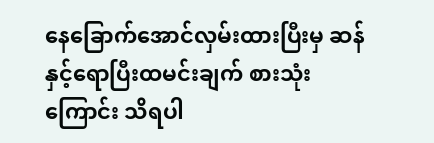နေခြောက်အောင်လှမ်းထားပြီးမှ ဆန်နှင့်ရောပြီးထမင်းချက် စားသုံးကြောင်း သိရပါ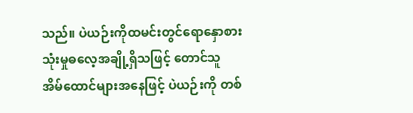သည်။ ပဲယဉ်းကိုထမင်းတွင်ရောနှောစားသုံးမှုဓလေ့အချို့ရှိသဖြင့် တောင်သူ အိမ်ထောင်များအနေဖြင့် ပဲယဉ်းကို တစ်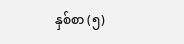နှစ်စာ (၅)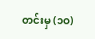တင်းမှ (၁ဝ)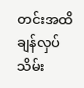တင်းအထိ ချန်လှပ် သိမ်း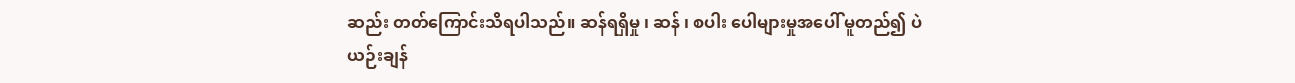ဆည်း တတ်ကြောင်းသိရပါသည်။ ဆန်ရရှိမှု ၊ ဆန် ၊ စပါး ပေါများမှုအပေါ် မူတည်၍ ပဲယဉ်းချန်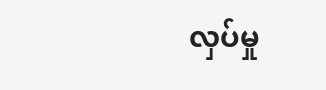လှပ်မှု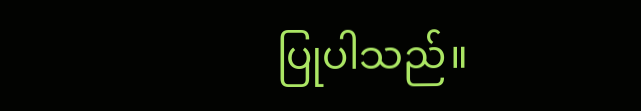ပြုပါသည်။